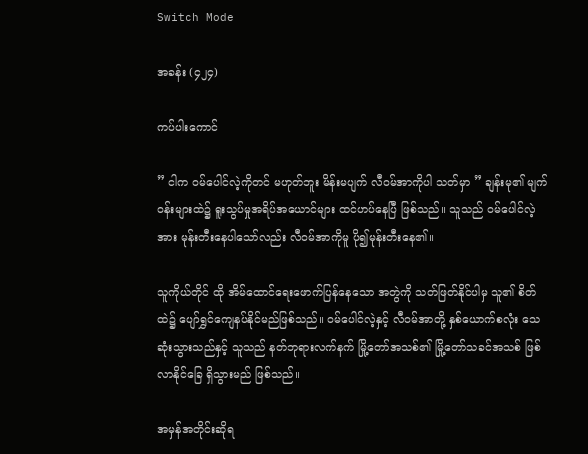Switch Mode

အခန်း (၄၂၄)

ကပ်ပါးကောင်

” ငါက ဝမ်ပေါင်လဲ့ကိုတင် မဟုတ်ဘူး မိန်းမပျက် လီဝမ်အာကိုပါ သတ်မှာ ” ချန်းမု၏ မျက်ဝန်းများထဲ၌ ရူးသွပ်မှုအရိပ်အယောင်များ ထင်ဟပ်နေပြီ ဖြစ်သည်။ သူသည် ဝမ်ပေါင်လဲ့အား မုန်းတီးနေပါသော်လည်း လီဝမ်အာကိုမူ ပို၍မုန်းတီးနေ၏။

သူကိုယ်တိုင် ထို အိမ်ထောင်ရေးဖောက်ပြန်နေသော အတွဲကို သတ်ဖြတ်နိုင်ပါမှ သူ၏ စိတ်ထဲ၌ ပျော်ရွှင်ကျေနပ်နိုင်မည်ဖြစ်သည်။ ဝမ်ပေါင်လဲ့နှင့် လီဝမ်အာတို့ နှစ်ယောက်စလုံး သေဆုံးသွားသည်နှင့် သူသည် နတ်ဘုရားလက်နက် မြို့တော်အသစ်၏ မြို့တော်သခင်အသစ် ဖြစ်လာနိုင်ခြေ ရှိသွားမည် ဖြစ်သည်။

အမှန်အတိုင်းဆိုရ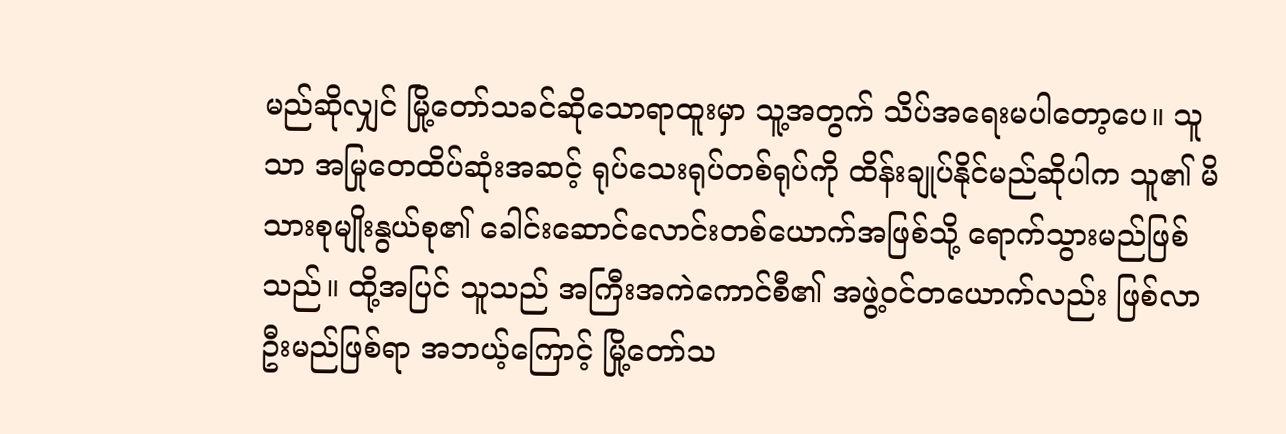မည်ဆိုလျှင် မြို့တော်သခင်ဆိုသောရာထူးမှာ သူ့အတွက် သိပ်အရေးမပါတော့ပေ။ သူသာ အမြုတေထိပ်ဆုံးအဆင့် ရုပ်သေးရုပ်တစ်ရုပ်ကို ထိန်းချုပ်နိုင်မည်ဆိုပါက သူ၏ မိသားစုမျိုးနွယ်စု၏ ‌ခေါင်းဆောင်လောင်းတစ်ယောက်အဖြစ်သို့ ရောက်သွားမည်ဖြစ်သည်။ ထို့အပြင် သူသည် အကြီးအကဲကောင်စီ၏ အဖွဲ့ဝင်တယောက်လည်း ဖြစ်လာဦးမည်ဖြစ်ရာ အဘယ့်ကြောင့် မြို့တော်သ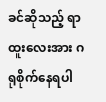ခင်ဆိုသည့် ရာထူးလေးအား ဂရုစိုက်နေရပါ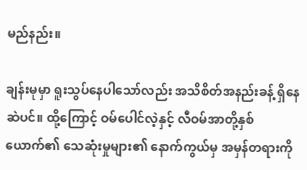မည်နည်း။

ချန်းမုမှာ ရူးသွပ်နေပါသော်လည်း အသိစိတ်အနည်းခန့် ရှိနေဆဲပင်။ ထို့ကြောင့် ဝမ်ပေါင်လဲ့နှင့် လီဝမ်အာတို့နှစ်ယောက်၏ သေဆုံးမှုများ၏ နောက်ကွယ်မှ အမှန်တရားကို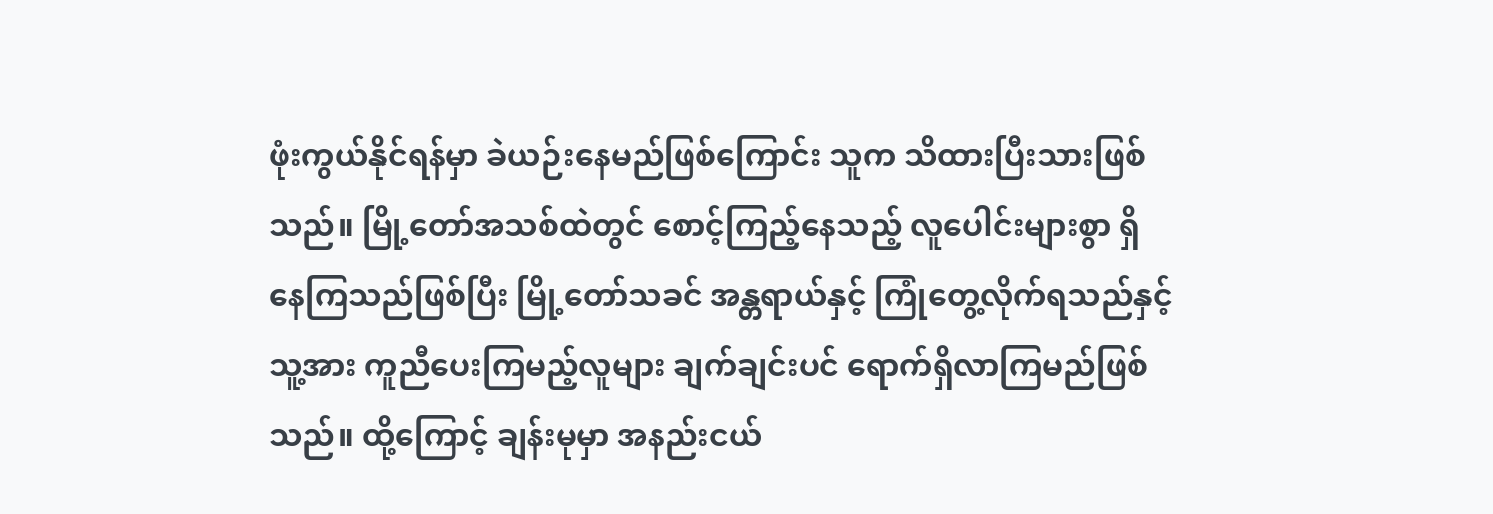ဖုံးကွယ်နိုင်ရန်မှာ ခဲယဉ်းနေမည်ဖြစ်ကြောင်း သူက သိထားပြီးသားဖြစ်သည်။ မြို့တော်အသစ်ထဲတွင် စောင့်ကြည့်နေသည့် လူပေါင်းများစွာ ရှိနေကြသည်ဖြစ်ပြီး မြို့တော်သခင် အန္တရာယ်နှင့် ကြုံတွေ့လိုက်ရသည်နှင့် သူ့အား ကူညီပေးကြမည့်လူများ ချက်ချင်းပင် ရောက်ရှိလာကြမည်ဖြစ်သည်။ ထို့ကြောင့် ချန်းမုမှာ အနည်းငယ်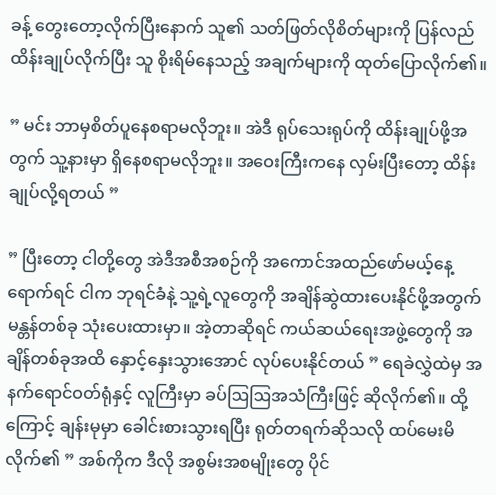ခန့် တွေးတော့လိုက်ပြီးနောက် သူ၏ သတ်ဖြတ်လိုစိတ်များကို ပြန်လည်ထိန်းချုပ်လိုက်ပြီး သူ စိုးရိမ်နေသည့် အချက်များကို ထုတ်ပြောလိုက်၏။

” မင်း ဘာမှစိတ်ပူနေစရာမလိုဘူး။ အဲဒီ ရုပ်သေးရုပ်ကို ထိန်းချုပ်ဖို့အတွက် သူ့နားမှာ ရှိနေစရာမလိုဘူး။ အဝေးကြီးကနေ လှမ်းပြီးတော့ ထိန်းချုပ်လို့ရတယ် ”

” ပြီးတော့ ငါတို့တွေ အဲဒီအစီအစဉ်ကို အကောင်အထည်ဖော်မယ့်နေ့ ရောက်ရင် ငါက ဘုရင်ခံနဲ့ သူ့ရဲ့လူတွေကို အချိန်ဆွဲထားပေးနိုင်ဖို့အတွက် မန္တန်တစ်ခု သုံးပေးထားမှာ။ အဲ့တာဆိုရင် ကယ်ဆယ်ရေးအဖွဲ့တွေကို အချိန်တစ်ခုအထိ နှောင့်နှေးသွားအောင် လုပ်ပေးနိုင်တယ် ” ရေခဲလွှဲထဲမှ အနက်ရောင်ဝတ်ရုံနှင့် လူကြီးမှာ ခပ်ဩဩအသံကြီးဖြင့် ဆိုလိုက်၏။ ထို့ကြောင့် ချန်းမုမှာ ခေါင်းစားသွားရပြီး ရုတ်တရက်ဆိုသလို ထပ်မေးမိလိုက်၏ ” အစ်ကိုက ဒီလို အစွမ်းအစမျိုးတွေ ပိုင်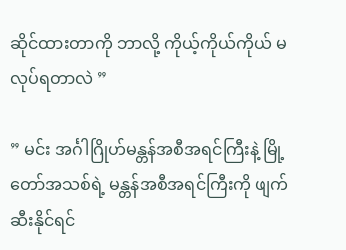ဆိုင်ထားတာကို ဘာလို့ ကိုယ့်ကိုယ်ကိုယ် မလုပ်ရတာလဲ ”

” မင်း အင်္ဂါဂြိုဟ်မန္တန်အစီအရင်ကြီးနဲ့ မြို့တော်အသစ်ရဲ့ မန္တန်အစီအရင်ကြီးကို ဖျက်ဆီးနိုင်ရင်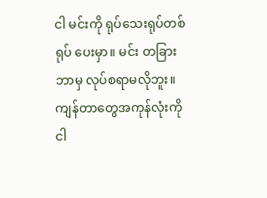ငါ မင်းကို ရုပ်သေးရုပ်တစ်ရုပ် ပေးမှာ။ မင်း တခြား ဘာမှ လုပ်စရာမလိုဘူး။ ကျန်တာတွေအကုန်လုံးကို ငါ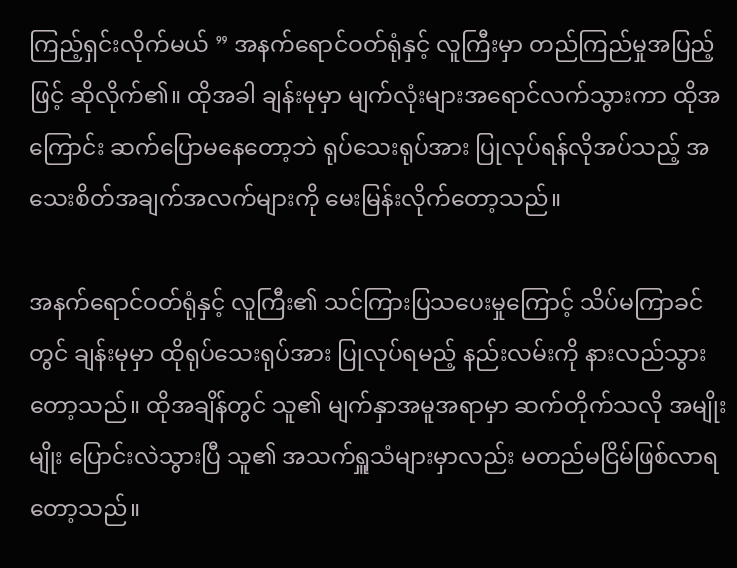ကြည့်ရှင်းလိုက်မယ် ” အနက်ရောင်ဝတ်ရုံနှင့် လူကြီးမှာ တည်ကြည်မှုအပြည့်ဖြင့် ဆိုလိုက်၏။ ထိုအခါ ချန်းမုမှာ မျက်လုံးများအရောင်လက်သွားကာ ထိုအကြောင်း ဆက်ပြောမနေတော့ဘဲ ရုပ်သေးရုပ်အား ပြုလုပ်ရန်လိုအပ်သည့် အသေးစိတ်အချက်အလက်များကို မေးမြန်းလိုက်တော့သည်။

အနက်ရောင်ဝတ်ရုံနှင့် လူကြီး၏ သင်ကြားပြသပေးမှုကြောင့် သိပ်မကြာခင်တွင် ချန်းမုမှာ ထိုရုပ်သေးရုပ်အား ပြုလုပ်ရမည့် နည်းလမ်းကို နားလည်သွားတော့သည်။ ထိုအချိန်တွင် သူ၏ မျက်နှာအမူအရာမှာ ဆက်တိုက်သလို အမျိုးမျိုး ပြောင်းလဲသွားပြီ သူ၏ အသက်ရှူသံများမှာလည်း မတည်မငြိမ်ဖြစ်လာရတော့သည်။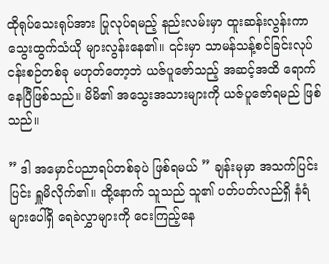ထိုရုပ်သေးရုပ်အား ပြုလုပ်ရမည့် နည်းလမ်းမှာ ထူးဆန်းလွန်းကာ သွေးထွက်သံယို များလွန်းနေ၏။ ၎င်းမှာ သာမန်သန့်စင်ခြင်းလုပ်ငန်းစဉ်တစ်ခု မဟုတ်တော့ဘဲ ယဇ်ပူဇော်သည့် အဆင့်အထိ ရောက်နေပြီဖြစ်သည်။ မိမိ၏ အသွေးအသားများကို ယဇ်ပူဇော်ရမည် ဖြစ်သည်။

” ဒါ အမှောင်ပညာရပ်တစ်ခုပဲ ဖြစ်ရမယ် ” ချန်းမုမှာ အသက်ပြင်းပြင်း ရှူမိလိုက်၏။ ထို့နောက် သူသည် သူ၏ ပတ်ပတ်လည်ရှိ နံရံများပေါ်ရှိ ရေခဲလွှာများကို ငေးကြည့်နေ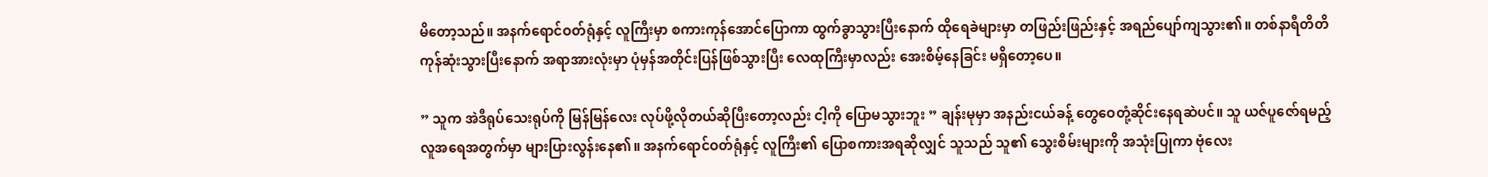မိတော့သည်။ အနက်ရောင်ဝတ်ရုံနှင့် လူကြီးမှာ စကားကုန်အောင်ပြောကာ ထွက်ခွာသွားပြီးနောက် ‌ထိုရေခဲများမှာ တဖြည်းဖြည်းနှင့် အရည်ပျော်ကျသွား၏။ တစ်နာရီတိတိ ကုန်ဆုံးသွားပြီးနောက် အရာအားလုံးမှာ ပုံမှန်အတိုင်းပြန်ဖြစ်သွားပြီး လေထုကြီးမှာလည်း အေးစိမ့်နေခြင်း မရှိတော့ပေ။

” သူက အဲဒီရုပ်သေးရုပ်ကို မြန်မြန်လေး လုပ်ဖို့လိုတယ်ဆိုပြီးတော့လည်း ငါ့ကို ပြောမသွားဘူး ” ချန်းမုမှာ အနည်းငယ်ခန့် တွေဝေတုံ့ဆိုင်းနေရဆဲပင်။ သူ ယဇ်ပူဇော်ရမည့် လူအရေအတွက်မှာ များပြားလွန်းနေ၏။ အနက်ရောင်ဝတ်ရုံနှင့် လူကြီး၏ ပြောစကားအရဆိုလျှင် သူသည် သူ၏ သွေးစိမ်းများကို အသုံးပြုကာ ဗုံလေး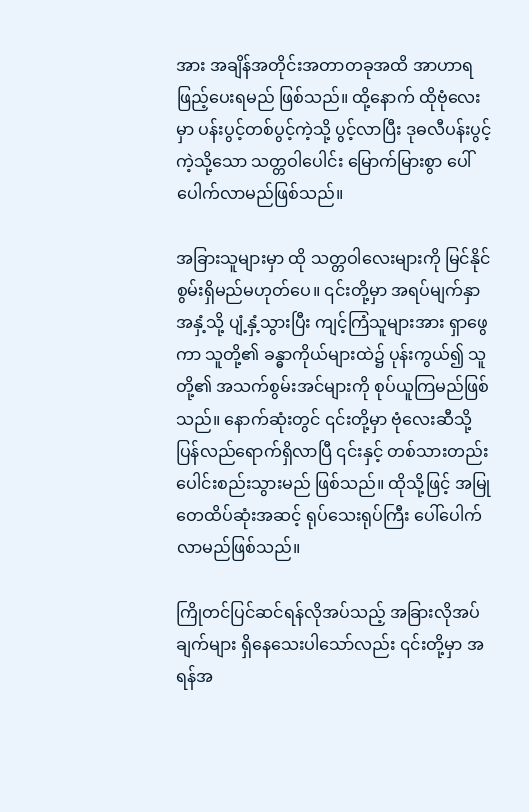အား အချိန်အတိုင်းအတာတခုအထိ အာဟာရဖြည့်ပေးရမည် ဖြစ်သည်။ ထို့နောက် ထိုဗုံလေးမှာ ပန်းပွင့်တစ်ပွင့်ကဲ့သို့ ပွင့်လာပြီး ဒုဓလီပန်းပွင့်ကဲ့သို့သော သတ္တဝါပေါင်း မြောက်မြားစွာ ပေါ်ပေါက်လာမည်ဖြစ်သည်။

အခြားသူများမှာ ထို သတ္တဝါလေးများကို မြင်နိုင်စွမ်းရှိမည်မဟုတ်ပေ။ ၎င်းတို့မှာ အရပ်မျက်နှာအနှံ့သို့ ပျံ့နှံ့သွားပြီး ကျင့်ကြံသူများအား ရှာဖွေကာ သူတို့၏ ခန္ဓာကိုယ်များထဲ၌ ပုန်းကွယ်၍ သူတို့၏ အသက်စွမ်းအင်များကို စုပ်ယူကြမည်ဖြစ်သည်။ နောက်ဆုံးတွင် ၎င်းတို့မှာ ဗုံလေးဆီသို့ ပြန်လည်ရောက်ရှိလာပြီ ၎င်းနှင့် တစ်သားတည်း ပေါင်းစည်းသွားမည် ဖြစ်သည်။ ထိုသို့ဖြင့် အမြုတေထိပ်ဆုံးအဆင့် ရုပ်သေးရုပ်ကြီး ပေါ်ပေါက်လာမည်ဖြစ်သည်။

ကြိုတင်ပြင်ဆင်ရန်လိုအပ်သည့် အခြားလိုအပ်ချက်များ ရှိနေသေးပါသော်လည်း ၎င်းတို့မှာ အရန်အ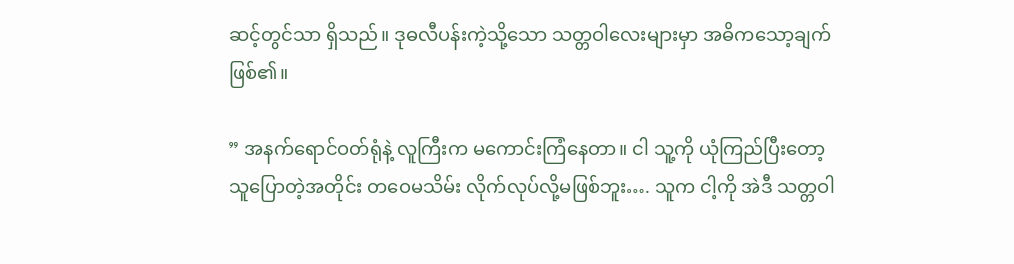ဆင့်တွင်သာ ရှိသည်။ ဒုဓလီပန်းကဲ့သို့သော သတ္တဝါလေးများမှာ အဓိကသော့ချက်ဖြစ်၏။

” အနက်ရောင်ဝတ်ရုံနဲ့ လူကြီးက မကောင်းကြံနေတာ။ ငါ သူ့ကို ယုံကြည်ပြီးတော့ သူပြောတဲ့အတိုင်း တဝေမသိမ်း လိုက်လုပ်လို့မဖြစ်ဘူး…. သူက ငါ့ကို အဲဒီ သတ္တဝါ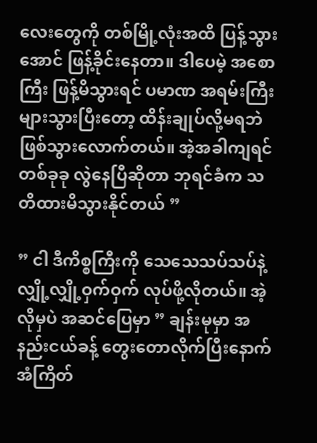လေးတွေကို တစ်မြို့လုံးအထိ ပြန့်သွားအောင် ဖြန့်ခိုင်းနေတာ။ ဒါပေမဲ့ အစောကြီး ဖြန့်မိသွားရင် ပမာဏ အရမ်းကြီး များသွားပြီးတော့ ထိန်းချုပ်လို့မရဘဲ ဖြစ်သွားလောက်တယ်။ အဲ့အခါကျရင် တစ်ခုခု လွဲနေပြီဆိုတာ ဘုရင်ခံက သတိထားမိသွားနိုင်တယ် ”

” ငါ ဒီကိစ္စကြီးကို သေသေသပ်သပ်နဲ့ လျှို့လျှို့ဝှက်ဝှက် လုပ်ဖို့လိုတယ်။ အဲ့လိုမှပဲ အဆင်ပြေမှာ ” ချန်းမုမှာ အနည်းငယ်ခန့် တွေးတောလိုက်ပြီးနောက် အံကြိတ်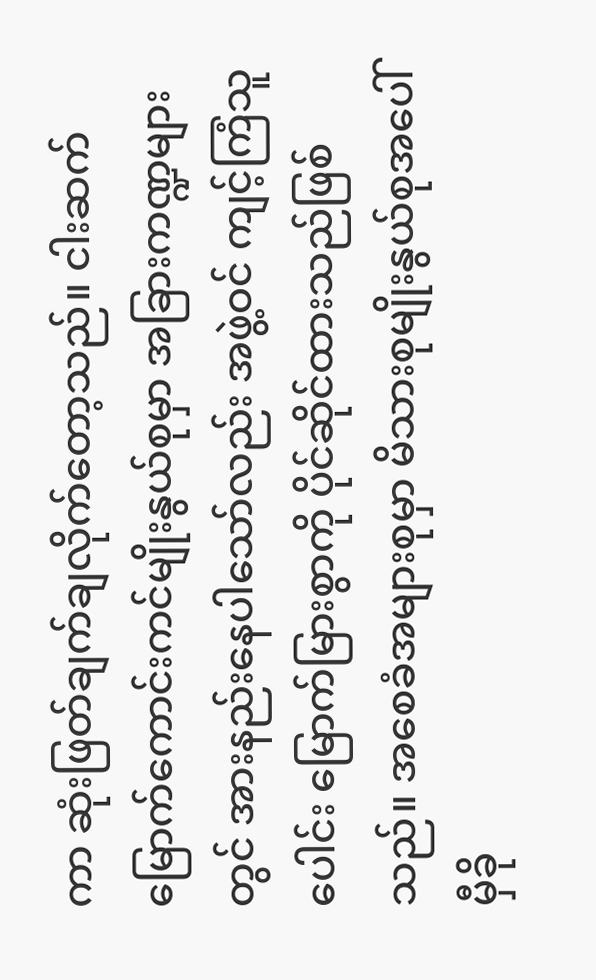ကာ ဆုံးဖြတ်ချက်ချလိုက်တော့သည်။ ငါးဆက်မြောက်ကောင်းကင်မျိုးနွယ်စုမှာ အခြားကဏ္ဍများတွင် အားနည်းနေပါသော်လည်း အဖွဲ့ဝင် ကျင့်ကြံသူပေါင်း မြောက်မြားစွာကို ပိုင်ဆိုင်ထားသည်ဖြစ်သည်။ အစေခံအများစုမှာ မိသားစုမျိုးနွယ်စုအပေါ် မှီခို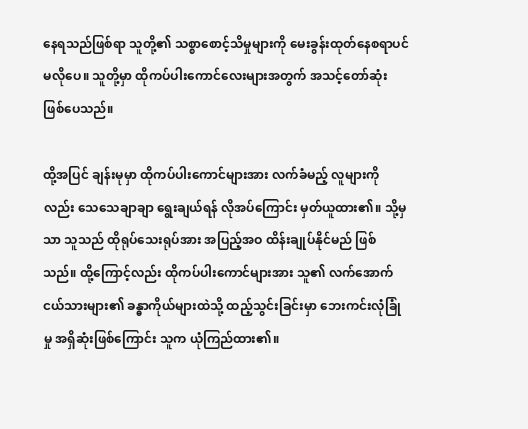နေရသည်ဖြစ်ရာ သူတို့၏ သစ္စာစောင့်သိမှုများကို မေးခွန်းထုတ်‌နေစရာပင် မလိုပေ။ သူတို့မှာ ထိုကပ်ပါးကောင်လေးများအတွက် အသင့်တော်ဆုံး ဖြစ်ပေသည်။

ထို့အပြင် ချန်းမုမှာ ထိုကပ်ပါးကောင်များအား လက်ခံမည့် လူများကိုလည်း သေသေချာချာ ရွေးချယ်ရန် လိုအပ်ကြောင်း မှတ်ယူထား၏။ သို့မှသာ သူသည် ထိုရုပ်သေးရုပ်အား အပြည့်အဝ ထိန်းချုပ်နိုင်မည် ဖြစ်သည်။ ထို့ကြောင့်လည်း ထိုကပ်ပါးကောင်များအား သူ၏ လက်အောက်ငယ်သားများ၏ ခန္ဓာကိုယ်များထဲသို့ ထည့်သွင်းခြင်းမှာ ဘေးကင်းလုံခြုံမှု အရှိဆုံးဖြစ်ကြောင်း သူက ယုံကြည်ထား၏။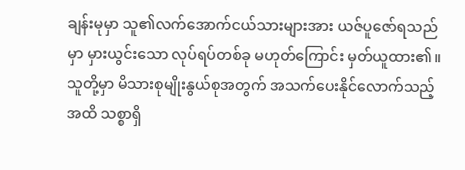ချန်းမုမှာ သူ၏လက်အောက်ငယ်သားများအား ယဇ်ပူဇော်ရသည်မှာ မှားယွင်းသော လုပ်ရပ်တစ်ခု မဟုတ်ကြောင်း မှတ်ယူထား၏။ သူတို့မှာ မိသားစုမျိုးနွယ်စုအတွက် အသက်ပေးနိုင်လောက်သည့်အထိ သစ္စာရှိ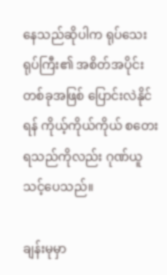နေသည်ဆိုပါက ရုပ်သေးရုပ်ကြီး၏ အစိတ်အပိုင်းတစ်ခုအဖြစ် ပြောင်းလဲနိုင်ရန် ကိုယ့်ကိုယ်ကိုယ် စတေးရသည်ကိုလည်း ဂုဏ်ယူသင့်ပေသည်။

ချန်းမုမှာ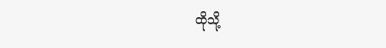ထိုသို့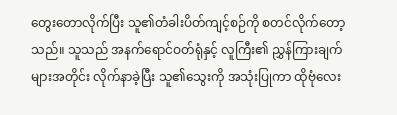တွေးတောလိုက်ပြီး သူ၏တံခါးပိတ်ကျင့်စဉ်ကို စတင်လိုက်တော့သည်။ သူသည် အနက်ရောင်ဝတ်ရုံနှင့် လူကြီး၏ ညွှန်ကြားချက်များအတိုင်း လိုက်နာခဲ့ပြီး သူ၏သွေးကို အသုံးပြုကာ ထိုဗုံလေး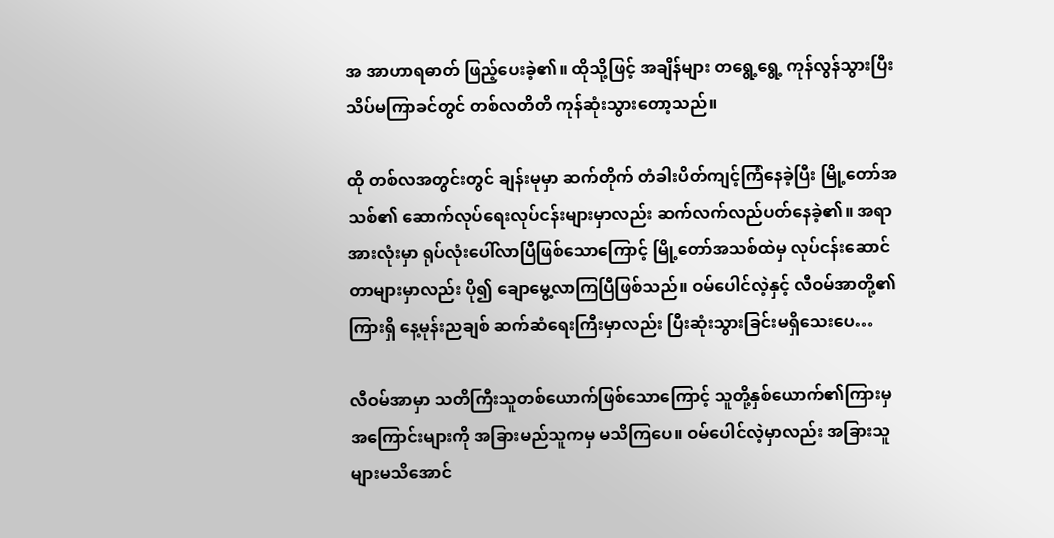အ အာဟာရဓာတ် ဖြည့်ပေးခဲ့၏။ ထိုသို့ဖြင့် အချိန်များ တရွေ့ရွေ့ ကုန်လွန်သွားပြီး သိပ်မကြာခင်တွင် တစ်လတိတိ ကုန်ဆုံးသွားတော့သည်။

ထို တစ်လအတွင်းတွင် ချန်းမုမှာ ဆက်တိုက် တံခါးပိတ်ကျင့်ကြံနေခဲ့ပြီး မြို့တော်အသစ်၏ ဆောက်လုပ်ရေးလုပ်ငန်းများမှာလည်း ဆက်လက်လည်ပတ်နေခဲ့၏။ အရာအားလုံးမှာ ရုပ်လုံးပေါ်လာပြီဖြစ်သောကြောင့် မြို့တော်အသစ်ထဲမှ လုပ်ငန်းဆောင်တာများမှာလည်း ပို၍ ချောမွေ့လာကြပြီဖြစ်သည်။ ဝမ်ပေါင်လဲ့နှင့် လီဝမ်အာတို့၏ ကြားရှိ နေ့မုန်းညချစ် ဆက်ဆံရေးကြီးမှာလည်း ပြီးဆုံးသွားခြင်းမရှိသေးပေ…

လီဝမ်အာမှာ သတိကြီးသူတစ်ယောက်ဖြစ်သောကြောင့် သူတို့နှစ်ယောက်၏ကြားမှ အကြောင်းများကို အခြားမည်သူကမှ မသိကြပေ။ ဝမ်ပေါင်လဲ့မှာလည်း အခြားသူများမသိအောင်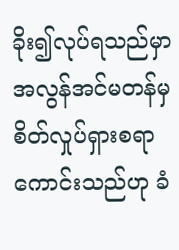ခိုး၍လုပ်ရသည်မှာ အလွန်အင်မတန်မှ စိတ်လှုပ်ရှားစရာကောင်းသည်ဟု ခံ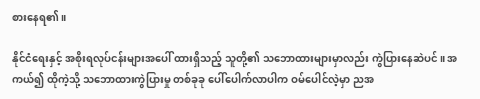စားနေရ၏။

နိုင်ငံရေးနှင့် အစိုးရလုပ်ငန်းများအပေါ် ထားရှိသည့် သူတို့၏ သဘောထားများမှာလည်း ကွဲပြားနေဆဲပင်။ အကယ်၍ ထိုကဲ့သို့ သဘောထားကွဲပြားမှု တစ်ခုခု ပေါ်ပေါက်လာပါက ဝမ်ပေါင်လဲ့မှာ ညအ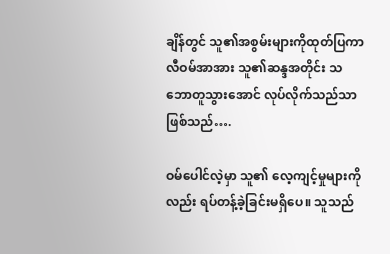ချိန်တွင် သူ၏အစွမ်းများကိုထုတ်ပြကာ လီဝမ်အာအား သူ၏ဆန္ဒအတိုင်း သဘောတူသွားအောင် လုပ်လိုက်သည်သာ ဖြစ်သည်….

ဝမ်ပေါင်လဲ့မှာ သူ၏ လေ့ကျင့်မှုများကိုလည်း ရပ်တန့်ခဲ့ခြင်းမရှိပေ။ သူသည်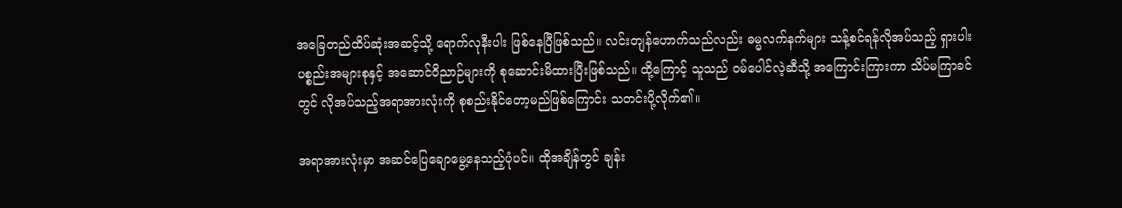အခြေတည်ထိပ်ဆုံးအဆင့်သို့ ရောက်လုနီးပါး ဖြစ်နေပြီဖြစ်သည်။ လင်းတျန်ဟောက်သည်လည်း ဓမ္မလက်နက်များ သန့်စင်ရန်လိုအပ်သည့် ရှားပါးပစ္စည်းအများစုနှင့် အဆောင်ဝိညာဉ်များကို စုဆောင်းမိထားပြီးဖြစ်သည်။ ထို့ကြောင့် သူသည် ဝမ်ပေါင်လဲ့ဆီသို့ အကြောင်းကြားကာ သိပ်မကြာခင်တွင် လိုအပ်သည့်အရာအားလုံးကို စုစည်းနိုင်တော့မည်ဖြစ်ကြောင်း သတင်းပို့လိုက်၏။

အရာအားလုံးမှာ အဆင်ပြေချောမွေ့နေသည့်ပုံပင်။ ထိုအချိန်တွင် ချန်း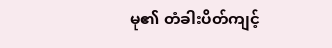မု၏ တံခါးပိတ်ကျင့်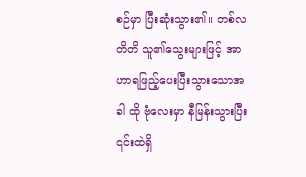စဉ်မှာ ပြီးဆုံးသွား၏။ တစ်လတိတိ သူ၏သွေးများဖြင့် အာဟာရဖြည့်ပေးပြီးသွားသောအခါ ထို ဗုံလေးမှာ နီမြန်းသွားပြီး ၎င်းထဲရှိ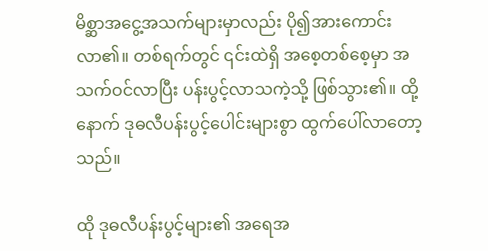မိစ္ဆာအငွေ့အသက်များမှာလည်း ပို၍အားကောင်းလာ၏။ တစ်ရက်တွင် ၎င်းထဲရှိ အစေ့‌တစ်စေ့မှာ အသက်ဝင်လာပြီး ပန်းပွင့်လာသကဲ့သို့ ဖြစ်သွား၏။ ထို့နောက် ဒုဓလီပန်းပွင့်ပေါင်းများစွာ ထွက်ပေါ်လာတော့သည်။

ထို ဒုဓလီပန်းပွင့်များ၏ အရေအ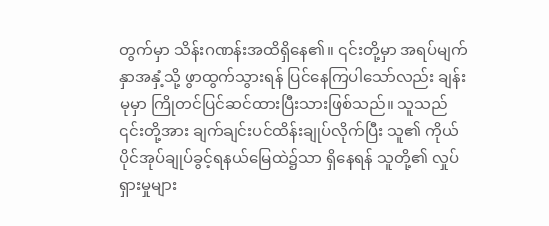တွက်မှာ သိန်းဂဏန်းအထိရှိနေ၏။ ၎င်းတို့မှာ အရပ်မျက်နှာအနှံ့သို့ ဖွာထွက်သွားရန် ပြင်နေကြပါသော်လည်း ချန်းမုမှာ ကြိုတင်ပြင်ဆင်ထားပြီးသားဖြစ်သည်။ သူသည် ၎င်းတို့အား ချက်ချင်းပင်ထိန်းချုပ်လိုက်ပြီး သူ၏ ကိုယ်ပိုင်အုပ်ချုပ်ခွင့်ရနယ်မြေထဲ၌သာ ရှိနေရန် သူတို့၏ လှုပ်ရှားမှုများ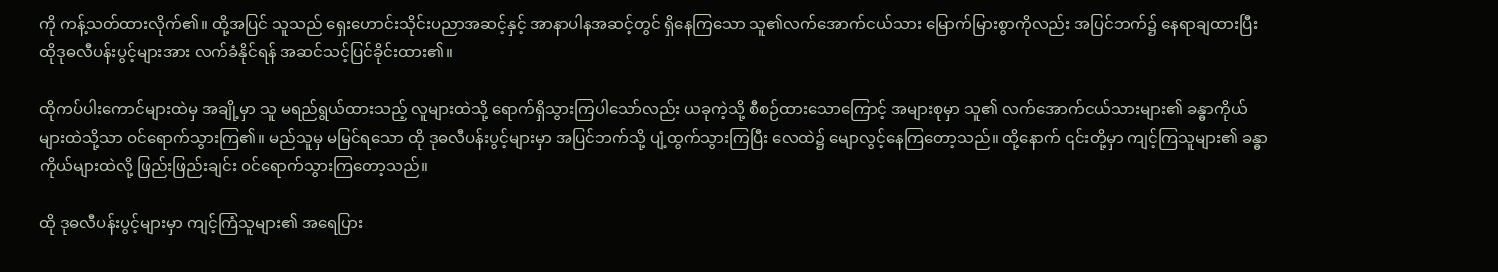ကို ကန့်သတ်ထားလိုက်၏။ ထို့အပြင် သူသည် ရှေးဟောင်းသိုင်းပညာအဆင့်နှင့် အာနာပါနအဆင့်တွင် ရှိနေကြသော သူ၏လက်အောက်ငယ်သား မြောက်မြားစွာကိုလည်း အပြင်ဘက်၌ နေရာချထားပြီး ထိုဒုဓလီပန်းပွင့်များအား လက်ခံနိုင်ရန် အဆင်သင့်ပြင်ခိုင်းထား၏။

ထိုကပ်ပါးကောင်များထဲမှ အချို့မှာ သူ မရည်ရွယ်ထားသည့် လူများထဲသို့ ရောက်ရှိသွားကြပါသော်လည်း ယခုကဲ့သို့ စီစဉ်ထားသောကြောင့် အများစုမှာ သူ၏ လက်အောက်ငယ်သားများ၏ ခန္ဓာကိုယ်များထဲသို့သာ ဝင်ရောက်သွားကြ၏။ မည်သူမှ မမြင်ရသော ထို ဒုဓလီပန်းပွင့်များမှာ အပြင်ဘက်သို့ ပျံ့ထွက်သွားကြပြီး လေထဲ၌ မျောလွင့်နေကြတော့သည်။ ထို့နောက် ၎င်းတို့မှာ ကျင့်ကြသူများ၏ ခန္ဓာကိုယ်များထဲလို့ ဖြည်းဖြည်းချင်း ဝင်ရောက်သွားကြတော့သည်။

ထို ဒုဓလီပန်းပွင့်များမှာ ကျင့်ကြံသူများ၏ အရေပြား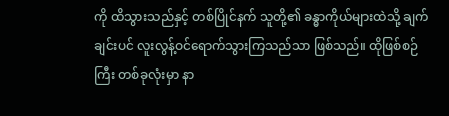ကို ထိသွားသည်နှင့် တစ်ပြိုင်နက် သူတို့၏ ခန္ဓာကိုယ်များထဲသို့ ချက်ချင်းပင် လူးလွန့်ဝင်ရောက်သွားကြသည်သာ ဖြစ်သည်။ ထိုဖြစ်စဉ်ကြီး တစ်ခုလုံးမှာ နာ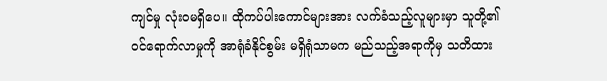ကျင်မှု လုံးဝမရှိပေ။ ထိုကပ်ပါးကောင်များအား လက်ခံသည့်လူများမှာ သူတို့၏ ဝင်ရောက်လာမှုကို အာရုံခံနိုင်စွမ်း မရှိရုံသာမက မည်သည့်အရာကိုမှ သတိထား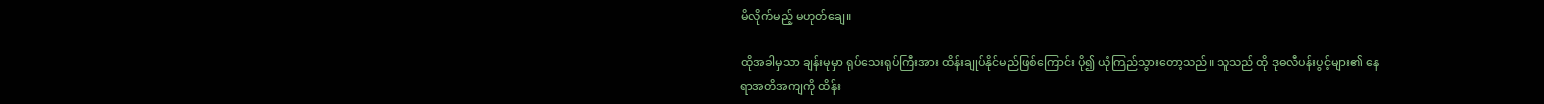မိလိုက်မည့် မဟုတ်‌ချေ။

ထိုအခါမှသာ ချန်းမုမှာ ရုပ်သေးရုပ်ကြီးအား ထိန်းချုပ်နိုင်မည်ဖြစ်ကြောင်း ပို၍ ယုံကြည်သွားတော့သည်။ သူသည် ထို ဒုဓလီပန်းပွင့်များ၏ နေရာအတိအကျကို ထိန်း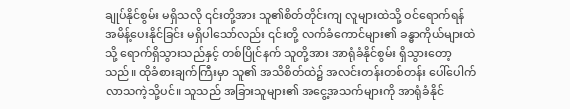ချုပ်နိုင်စွမ်း မရှိသလို ၎င်းတို့အား သူ၏စိတ်တိုင်းကျ လူများထဲသို့ ဝင်ရောက်ရန် အမိန့်ပေးနိုင်ခြင်း မရှိပါသော်လည်း ၎င်းတို့ လက်ခံကောင်များ၏ ခန္ဓာကိုယ်များထဲသို့ ရောက်ရှိသွားသည်နှင့် တစ်ပြိုင်နက် သူတို့အား အာရုံခံနိုင်စွမ်း ရှိသွားတော့သည်။ ထိုခံစားချက်ကြီးမှာ သူ၏ အသိစိတ်ထဲ၌ အလင်းတန်းတစ်တန်း ပေါ်ပေါက်လာသကဲ့သို့ပင်။ သူသည် အခြားသူများ၏ အငွေ့အသက်များကို အာရုံခံနိုင်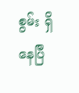စွမ်း ရှိနေပြီ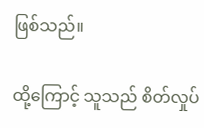ဖြစ်သည်။

ထို့ကြောင့် သူသည် စိတ်လှုပ်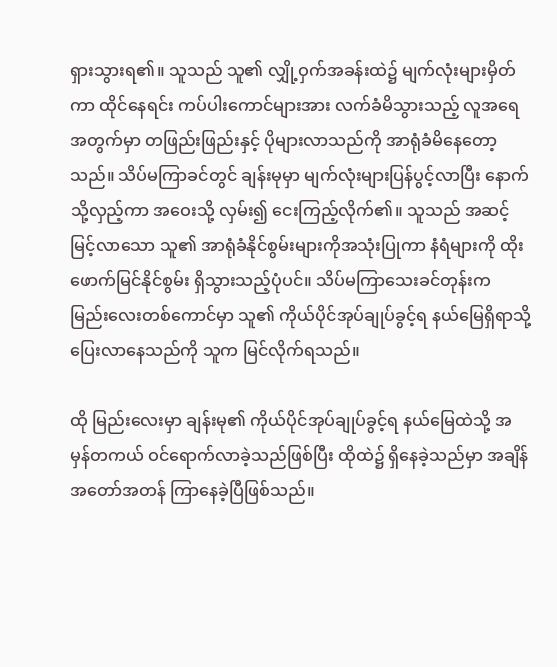ရှားသွားရ၏။ သူသည် သူ၏ လျှို့ဝှက်အခန်းထဲ၌ မျက်လုံးများမှိတ်ကာ ထိုင်နေရင်း ကပ်ပါးကောင်များအား လက်ခံမိသွားသည့် လူအရေအတွက်မှာ တဖြည်းဖြည်းနှင့် ပိုများလာသည်ကို အာရုံခံမိနေတော့သည်။ သိပ်မကြာခင်တွင် ချန်းမုမှာ မျက်လုံးများပြန်ပွင့်လာပြီး နောက်သို့လှည့်ကာ အဝေးသို့ လှမ်း၍ ငေးကြည့်လိုက်၏။ သူသည် အဆင့်မြင့်လာသော သူ၏ အာရုံခံနိုင်စွမ်းများကိုအသုံးပြုကာ နံရံများကို ထိုးဖောက်မြင်နိုင်စွမ်း ရှိသွားသည့်ပုံပင်။ သိပ်မကြာသေးခင်တုန်းက မြည်းလေးတစ်ကောင်မှာ သူ၏ ကိုယ်ပိုင်အုပ်ချုပ်ခွင့်ရ နယ်မြေရှိရာသို့ ပြေးလာနေသည်ကို သူက မြင်လိုက်ရသည်။

ထို မြည်းလေးမှာ ချန်းမု၏ ကိုယ်ပိုင်အုပ်ချုပ်ခွင့်ရ နယ်မြေထဲသို့ အမှန်တကယ် ဝင်ရောက်လာခဲ့သည်ဖြစ်ပြီး ထိုထဲ၌ ရှိနေခဲ့သည်မှာ အချိန်အတော်အတန် ကြာနေခဲ့ပြီဖြစ်သည်။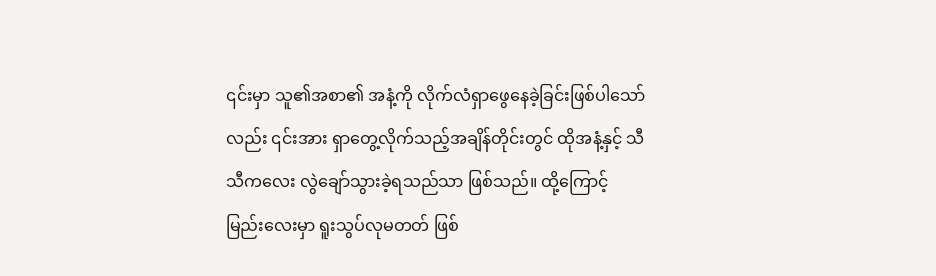၎င်းမှာ သူ၏အစာ၏ အနံ့ကို လိုက်လံရှာဖွေနေခဲ့ခြင်းဖြစ်ပါသော်လည်း ၎င်းအား ရှာတွေ့လိုက်သည့်အချိန်တိုင်းတွင် ထိုအနံ့နှင့် သီသီကလေး လွဲချော်သွားခဲ့ရသည်သာ ဖြစ်သည်။ ထို့ကြောင့် မြည်းလေးမှာ ရူးသွပ်လုမတတ် ဖြစ်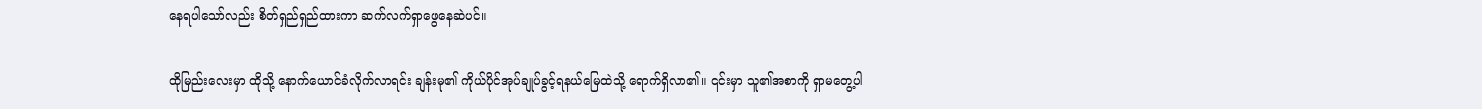နေရပါသော်လည်း စိတ်ရှည်ရှည်ထားကာ ဆက်လက်ရှာဖွေနေဆဲပင်။

ထိုမြည်းလေးမှာ ထို‌သို့ နောက်ယောင်ခံလိုက်လာရင်း ချန်းမု၏ ကိုယ်ပိုင်အုပ်ချုပ်ခွင့်ရနယ်မြေထဲသို့ ရောက်ရှိလာ၏။ ၎င်းမှာ သူ၏အစာကို ရှာမတွေ့ပါ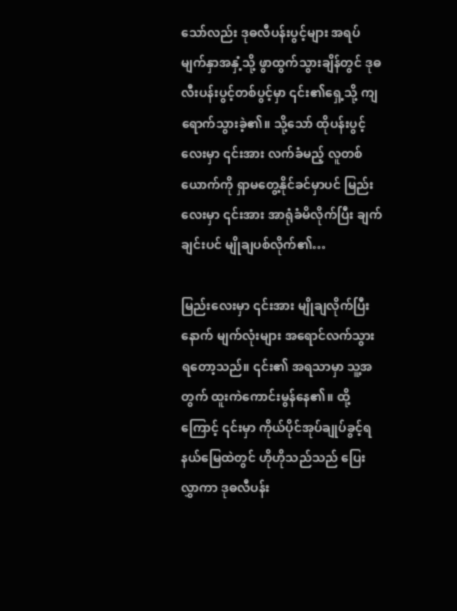သော်လည်း ဒုဓလီပန်းပွင့်များ အရပ်မျက်နှာအနှံ့သို့ ဖွာထွက်သွားချိန်တွင် ဒုဓလီးပန်းပွင့်တစ်ပွင့်မှာ ၎င်း၏ရှေ့သို့ ကျရောက်သွားခဲ့၏။ သို့သော် ထိုပန်းပွင့်လေးမှာ ၎င်းအား လက်ခံမည့် လူတစ်ယောက်ကို ရှာမတွေ့နိုင်ခင်မှာပင် မြည်းလေးမှာ ၎င်းအား အာရုံခံမိလိုက်ပြီး ချက်ချင်းပင် မျိုချပစ်လိုက်၏…

မြည်းလေးမှာ ၎င်းအား မျိုချလိုက်ပြီးနောက် မျက်လုံးများ အရောင်လက်သွားရတော့သည်။ ၎င်း၏ အရသာမှာ သူ့အတွက် ထူးကဲကောင်းမွန်နေ၏။ ထို့ကြောင့် ၎င်းမှာ ကိုယ်ပိုင်အုပ်ချုပ်ခွင့်ရနယ်မြေထဲတွင် ဟိုဟိုသည်သည် ပြေးလွှာကာ ဒုဓလီပန်း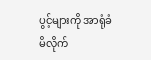ပွင့်များကို အာရုံခံမိလိုက်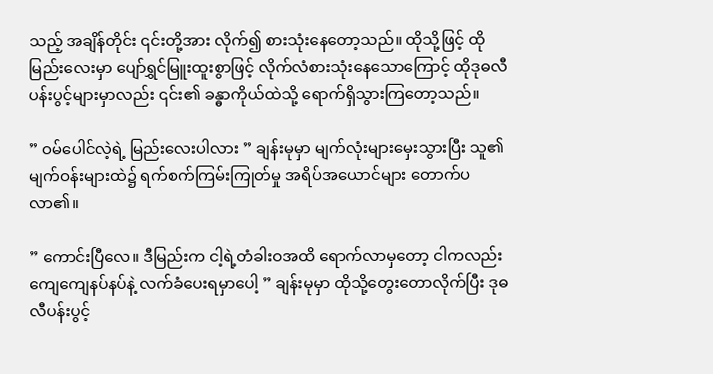သည့် အချိန်တိုင်း ၎င်းတို့အား လိုက်၍ စားသုံးနေတော့သည်။ ထိုသို့ဖြင့် ထိုမြည်းလေးမှာ ပျော်ရွှင်မြူးထူးစွာဖြင့် လိုက်လံစားသုံးနေသောကြောင့် ထိုဒုဓလီပန်းပွင့်များမှာလည်း ၎င်း၏ ခန္ဓာကိုယ်ထဲသို့ ရောက်ရှိသွားကြတော့သည်။

” ဝမ်ပေါင်လဲ့ရဲ့ မြည်းလေးပါလား ” ချန်းမုမှာ မျက်လုံးများမှေးသွားပြီး သူ၏မျက်ဝန်းများထဲ၌ ရက်စက်ကြမ်းကြုတ်မှု အရိပ်အယောင်များ တောက်ပလာ၏။

” ကောင်းပြီလေ။ ဒီမြည်းက ငါ့ရဲ့တံခါးဝအထိ ရောက်လာမှတော့ ငါကလည်း ကျေကျေနပ်နပ်နဲ့ လက်ခံပေးရမှာပေါ့ ” ချန်းမုမှာ ထိုသို့တွေးတောလိုက်ပြီး ဒုဓလီပန်းပွင့်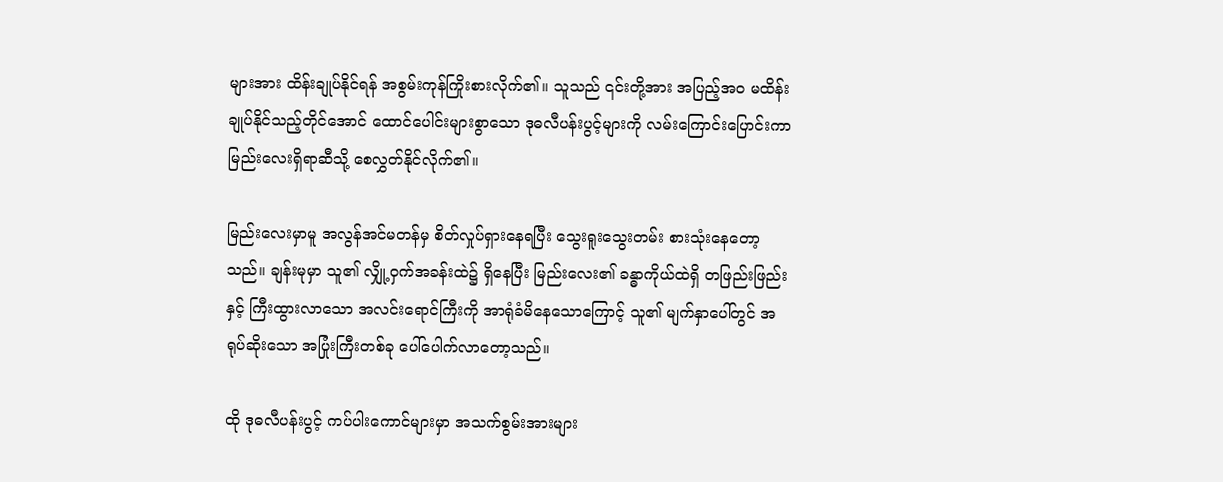များအား ထိန်းချုပ်နိုင်ရန် အစွမ်းကုန်ကြိုးစားလိုက်၏။ သူသည် ၎င်းတို့အား အပြည့်အဝ မထိန်းချုပ်နိုင်သည့်တိုင်အောင် ထောင်ပေါင်းများစွာသော ဒုဓလီပန်းပွင့်များကို လမ်းကြောင်းပြောင်းကာ မြည်းလေးရှိရာဆီသို့ စေလွှတ်နိုင်လိုက်၏။

မြည်းလေးမှာမူ အလွန်အင်မတန်မှ စိတ်လှုပ်ရှားနေရပြီး သွေးရူးသွေးတမ်း စားသုံးနေတော့သည်။ ချန်းမုမှာ သူ၏ လျှို့ဝှက်အခန်းထဲ၌ ရှိနေပြီး မြည်းလေး၏ ခန္ဓာကိုယ်ထဲရှိ တဖြည်းဖြည်းနှင့် ကြီးထွားလာသော အလင်းရောင်ကြီးကို အာရုံခံမိနေသောကြောင့် သူ၏ မျက်နှာပေါ်တွင် အရုပ်ဆိုးသော အပြုံးကြီးတစ်ခု ပေါ်ပေါက်လာတော့သည်။

ထို ဒုဓလီပန်းပွင့် ကပ်ပါးကောင်များမှာ အသက်စွမ်းအားများ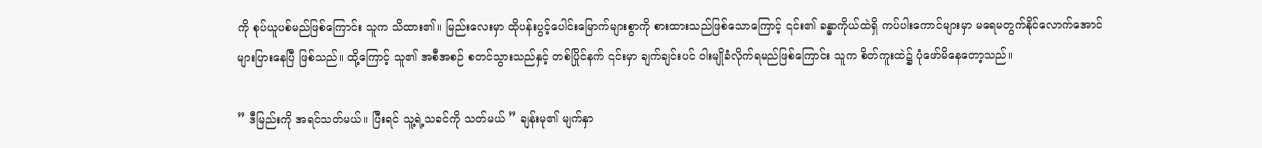ကို စုပ်ယူပစ်မည်ဖြစ်ကြောင်း သူက သိထား၏။ မြည်းလေးမှာ ထိုပန်းပွင့်ပေါင်းမြောက်များစွာကို စားထားသည်ဖြစ်သောကြောင့် ၎င်း၏ ခန္ဓာကိုယ်ထဲရှိ ကပ်ပါးကောင်များမှာ မရေမတွက်နိုင်လောက်အောင် များပြားနေပြီ ဖြစ်သည်။ ထို့ကြောင့် သူ၏ အစီအစဉ် စတင်သွားသည်နှင့် တစ်ပြိုင်နက် ၎င်းမှာ ချက်ချင်းပင် ဝါးမျိုခံလိုက်ရမည်ဖြစ်ကြောင်း သူက စိတ်ကူးထဲ၌ ပုံဖော်မိနေတော့သည်။

” ဒီမြည်းကို အရင်သတ်မယ်။ ပြီးရင် သူ့ရဲ့သခင်ကို သတ်မယ် ” ချန်းမု၏ မျက်နှာ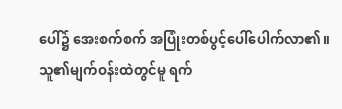ပေါ်၌ အေးစက်စက် အပြုံးတစ်ပွင့်ပေါ်ပေါက်လာ၏။ သူ၏မျက်ဝန်းထဲတွင်မူ ရက်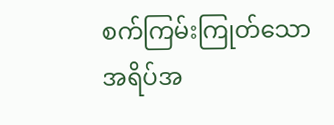စက်ကြမ်းကြုတ်သော အရိပ်အ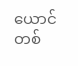ယောင်တစ်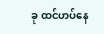ခု ထင်ဟပ်နေ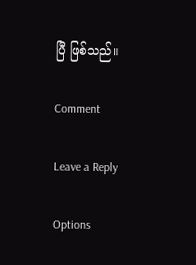ပြီ ဖြစ်သည်။

Comment

Leave a Reply

Options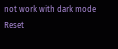not work with dark mode
Reset